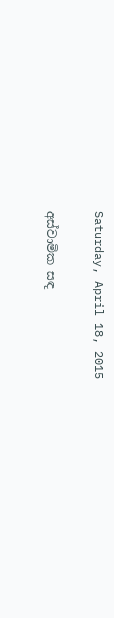Saturday, April 18, 2015

අස්වාමික සඳ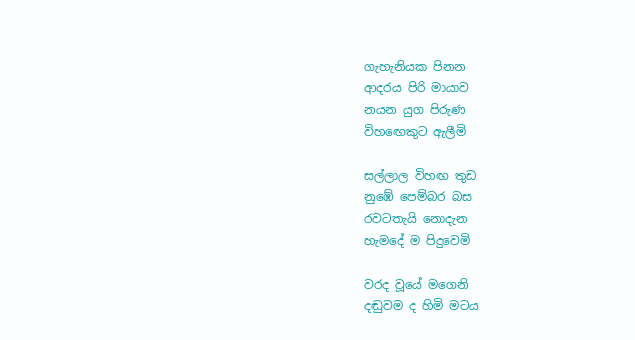ගැහැනියක පිනන
ආදරය පිරි මායාව
නයන යුග පිරුණ
විහ‍ඟෙකුට ඇලීමි

සල්ලාල විහඟ තුඩ
නුඹේ පෙම්බර බස
රවටතැයි නොදැන
හැමදේ ම පිදුවෙමි

වරද වූයේ මගෙනි
දඬුවම ද හිමි මටය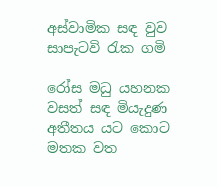අස්වාමික සඳ වුව
සාපැටවි රැක ගමි

රෝස මධු යහනක
වසත් සඳ මියැදුණ
අතීතය යට කොට
මතක වත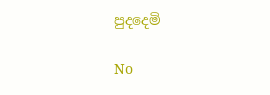පුදදෙමි

No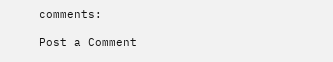comments:

Post a Comment